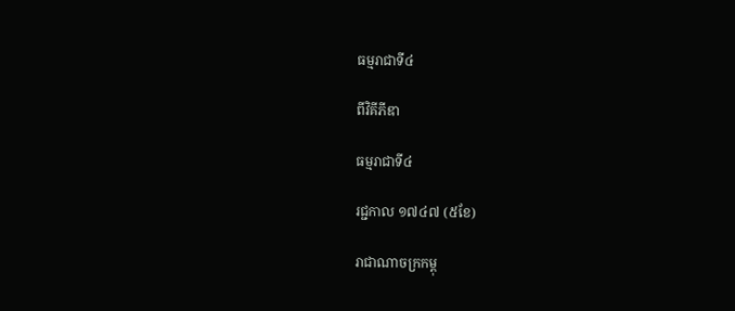ធម្មរាជាទី៤

ពីវិគីភីឌា

ធម្មរាជាទី៤

រជ្ជកាល ១៧៤៧ (៥ខែ)

រាជាណាចក្រកម្ពុ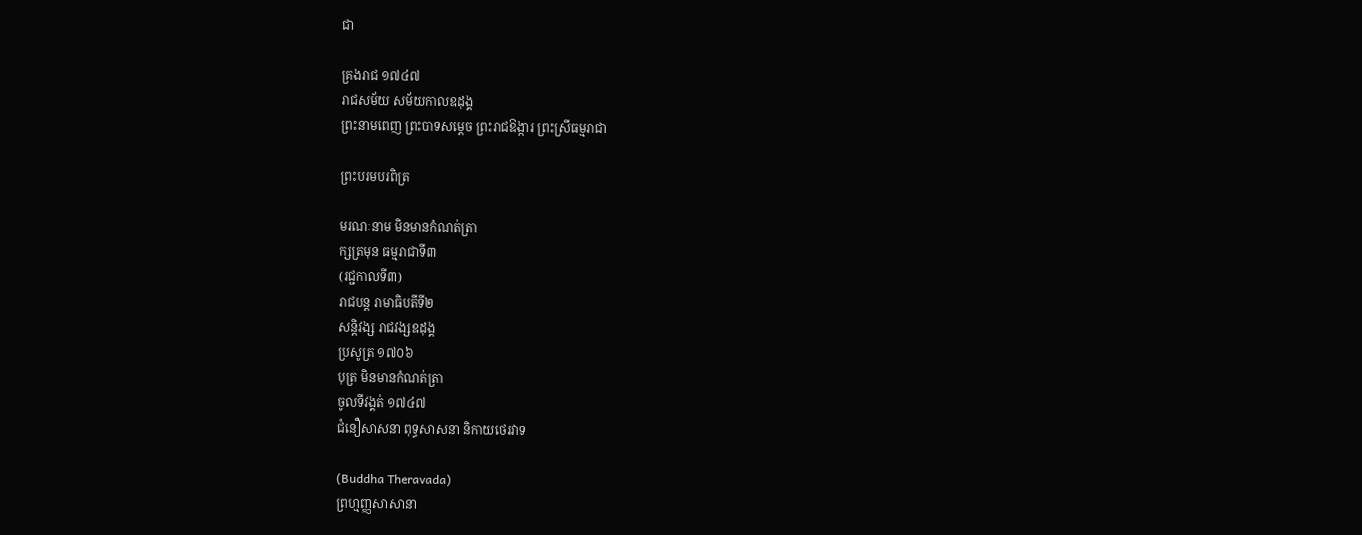ជា

គ្រងរាជ ១៧៤៧
រាជសម័យ សម័យកាលឧដុង្គ
ព្រះនាមពេញ ព្រះបាទសម្ដេច ព្រះរាជឱង្ការ ព្រះស្រីធម្មរាជា

ព្រះបរមបរពិត្រ

មរណៈនាម មិនមានកំណត់ត្រា
ក្សត្រមុន ធម្មរាជាទី៣
(រជ្ជកាលទី៣)
រាជបន្ត រាមាធិបតីទី២
សន្តិវង្ស រាជវង្សឧដុង្គ
ប្រសូត្រ ១៧០៦
បុត្រ មិនមានកំណត់ត្រា
ចូលទីវង្គត់ ១៧៤៧
ជំនឿសាសនា ពុទ្ធសាសនា និកាយថេរវាទ

(Buddha Theravada)
ព្រហ្មញ្ញសាសានា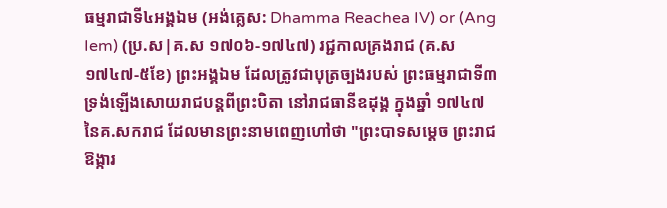ធម្មរាជាទី៤អង្គឯម (អង់គ្លេស: Dhamma Reachea IV) or (Ang Iem) (ប្រ.ស|គ.ស ១៧០៦-១៧៤៧) រជ្ជកាលគ្រងរាជ (គ.ស ១៧៤៧-៥ខែ) ព្រះអង្គឯម ដែលត្រូវជាបុត្រច្បងរបស់ ព្រះធម្មរាជាទី៣ ទ្រង់ឡើងសោយរាជបន្តពីព្រះបិតា នៅរាជធានីឧដុង្គ ក្នុងឆ្នាំ ១៧៤៧ នៃគ.សករាជ ដែលមានព្រះនាមពេញហៅថា "ព្រះបាទសម្ដេច ព្រះរាជឱង្ការ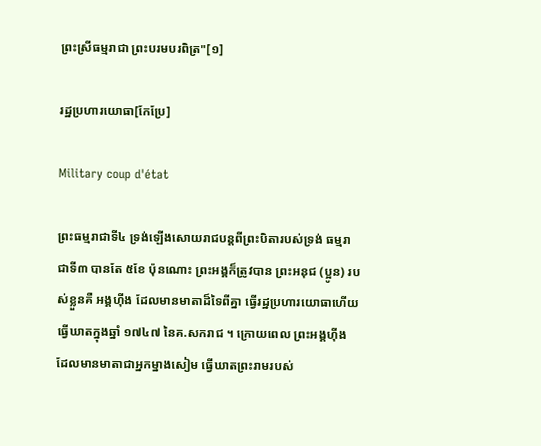ព្រះស្រីធម្មរាជា ព្រះបរមបរពិត្រ"[១]

រដ្ឋប្រហារយោធា[កែប្រែ]

Military coup d'état

ព្រះធម្មរាជាទី៤ ទ្រង់ឡើងសោយរាជបន្តពីព្រះបិតារបស់ទ្រង់ ធម្មរាជាទី៣ បានតែ ៥ខែ ប៉ុនណោះ ព្រះអង្គក៏ត្រូវបាន ព្រះអនុជ (ប្អូន) របស់ខ្លួនគឺ អង្គហុីង ដែលមានមាតាដ៏ទៃពីគ្នា ធ្វើរដ្ឋប្រហារយោធាហើយធ្វើឃាតក្នុងឆ្នាំ ១៧៤៧ នៃគ.សករាជ ។ ក្រោយពេល ព្រះអង្គហុីង ដែលមានមាតាជាអ្នកម្នាងសៀម ធ្វើឃាតព្រះរាមរបស់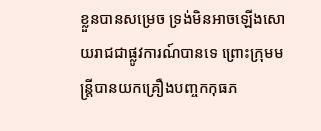ខ្លួនបានសម្រេច ទ្រង់មិនអាចឡើងសោយរាជជាផ្លូវការណ៍បានទេ ព្រោះក្រុមមន្ត្រីបានយកគ្រឿងបញ្ចកកុធភ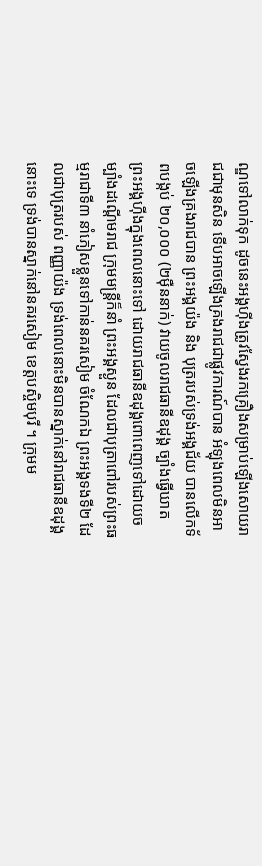ណ្ឌទៅលាក់ទុក ដូចនេះអង្គហុីងត្រូវស្វែងរកគ្រឿងសម្រាប់ឡើងសោយរាជជាមុនសិន ទើបអាចឡើងគ្រងរាជជាផ្លូវការណ៍បាន អំឡុងពេលមិនអាចឡើងគ្រងរាជបាន ព្រះអង្គយ៉ង និង បុត្ររបស់ទ្រង់អង្គជ័យ បានលើកទ័ពបង្កប់ ២០,០០០ (២មុឺននាក់) វាយចូលរាជធានីឧដុង្គ ច្បាំងធ្វើឃាត ព្រះអង្គហុីងក្នុងពេលនោះទៅ ដោយរាជធានីឧដុង្គពោពេញទៅដោយចម្បាំងដណ្ដើមរាជ ក្រុមមន្ត្រីក៏នាំ ព្រះអង្គស្ងួន ដែលជាបុត្រាពៅរបស់ព្រះធម្មរាជាទី៣ នាំភៀសខ្លួនទៅកាន់នគរសៀម ចំណែកឯ ព្រះអង្គទងទី២ ដែលជាបុត្ររបស់ ពញ្ញាយ៉ង ទ្រង់ពេលនោះមិនបានស្នាក់នៅរាជធានីឧដុង្គនោះទេ ទ្រង់បានស្នាក់នៅនគរសៀម ខេត្តបស្ចិមបុរី ។ ក្រុមម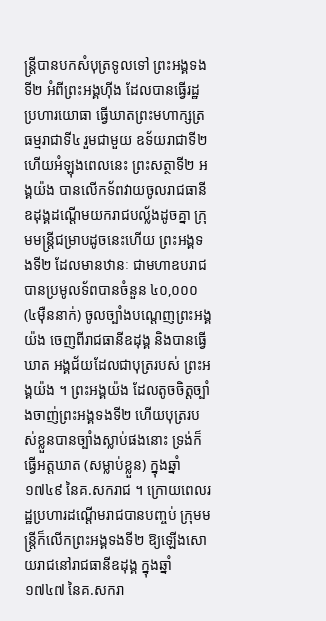ន្ត្រីបានបកសំបុត្រទូលទៅ ព្រះអង្គទងទី២ អំពីព្រះអង្គហុីង ដែលបានធ្វើរដ្ឋប្រហារយោធា ធ្វើឃាតព្រះមហាក្សត្រ ធម្មរាជាទី៤ រួមជាមួយ ឧទ័យរាជាទី២ ហើយអំឡុងពេលនេះ ព្រះសត្ថាទី២ អង្គយ៉ង បានលើកទ័ពវាយចូលរាជធានីឧដុង្គដណ្ដើមយករាជបល្ល័ងដូចគ្នា ក្រុមមន្ត្រីជម្រាបដូចនេះហើយ ព្រះអង្គទងទី២ ដែលមានឋានៈ ជាមហាឧបរាជ បានប្រមូលទ័ពបានចំនួន ៤០,០០០ (៤មុឺននាក់) ចូលច្បាំងបណ្ដេញព្រះអង្គយ៉ង ចេញពីរាជធានីឧដុង្គ និងបានធ្វើឃាត អង្គជ័យដែលជាបុត្ររបស់ ព្រះអង្គយ៉ង ។ ព្រះអង្គយ៉ង ដែលតូចចិត្តច្បាំងចាញ់ព្រះអង្គទងទី២ ហើយបុត្ររបស់ខ្លួនបានច្បាំងស្លាប់ផងនោះ ទ្រង់ក៏ធ្វើអត្តឃាត (សម្លាប់ខ្លួន) ក្នុងឆ្នាំ ១៧៤៩ នៃគ.សករាជ ។ ក្រោយពេលរដ្ឋប្រហារដណ្ដើមរាជបានបញ្ចប់ ក្រុមមន្ត្រីក៏លើកព្រះអង្គទងទី២ ឱ្យឡើងសោយរាជនៅរាជធានីឧដុង្គ ក្នុងឆ្នាំ ១៧៤៧ នៃគ.សករា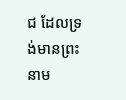ជ ដែលទ្រង់មានព្រះនាម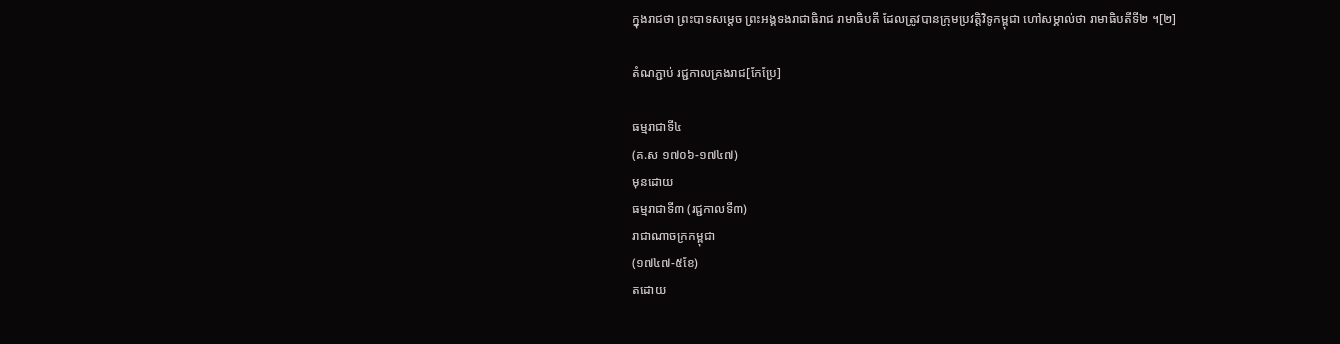ក្នុងរាជថា ព្រះបាទសម្ដេច ព្រះអង្គទងរាជាធិរាជ រាមាធិបតី ដែលត្រូវបានក្រុមប្រវត្តិវិទូកម្ពុជា ហៅសម្គាល់ថា រាមាធិបតីទី២ ។[២]

តំណភ្ជាប់ រជ្ជកាលគ្រងរាជ[កែប្រែ]

ធម្មរាជាទី៤
(គ.ស ១៧០៦-១៧៤៧)
មុនដោយ
ធម្មរាជាទី៣ (រជ្ជកាលទី៣)
រាជាណាចក្រកម្ពុជា
(១៧៤៧-៥ខែ)
តដោយ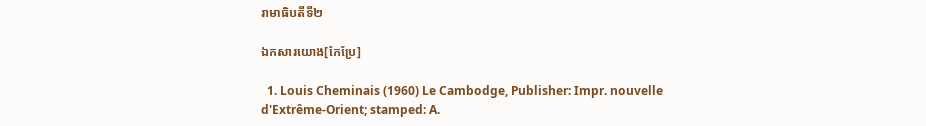រាមាធិបតីទី២

ឯកសារយោង[កែប្រែ]

  1. Louis Cheminais (1960) Le Cambodge, Publisher: Impr. nouvelle d'Extrême-Orient; stamped: A.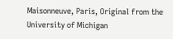Maisonneuve, Paris, Original from the University of Michigan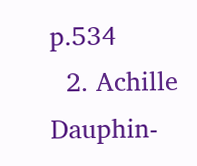p.534
  2. Achille Dauphin-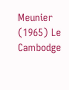Meunier (1965) Le Cambodge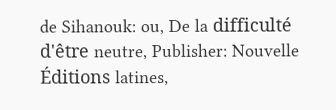de Sihanouk: ou, De la difficulté d'être neutre, Publisher: Nouvelle Éditions latines,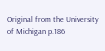Original from the University of Michigan p.186